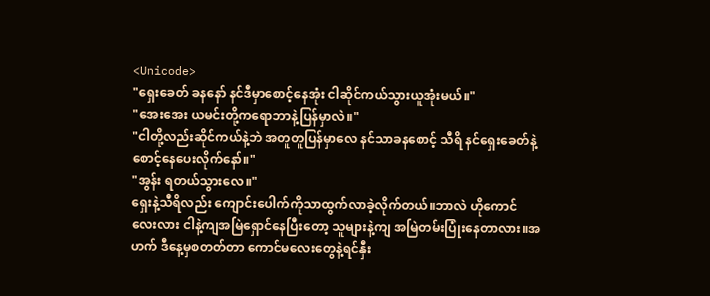<Unicode>
"ရှေးခေတ် ခနနော် နင်ဒီမှာစောင့်နေအုံး ငါဆိုင်ကယ်သွားယူအုံးမယ်။"
"အေးအေး ယမင်းတို့ကရောဘာနဲ့ပြန်မှာလဲ။"
"ငါတို့လည်းဆိုင်ကယ်နဲ့ဘဲ အတူတူပြန်မှာလေ နင်သာခနစောင့် သီရိ နင်ရှေးခေတ်နဲ့စောင့်နေပေးလိုက်နော်။"
"အွန်း ရတယ်သွားလေ။"
ရှေးနဲ့သီရိလည်း ကျောင်းပေါက်ကိုသာထွက်လာခဲ့လိုက်တယ်။ဘာလဲ ဟိုကောင်လေးလား ငါနဲ့ကျအမြဲရှောင်နေပြီးတော့ သူများနဲ့ကျ အမြဲတမ်းပြုံးနေတာလား။အဟက် ဒီနေ့မှစတတ်တာ ကောင်မလေးတွေနဲ့ရင်နှီး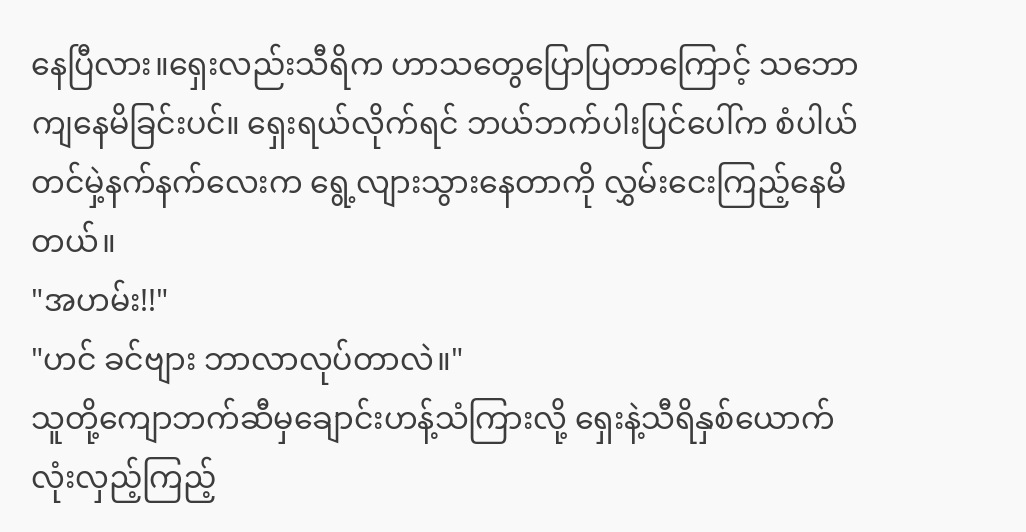နေပြီလား။ရှေးလည်းသီရိက ဟာသတွေပြောပြတာကြောင့် သဘောကျနေမိခြင်းပင်။ ရှေးရယ်လိုက်ရင် ဘယ်ဘက်ပါးပြင်ပေါ်က စံပါယ်တင်မှဲ့နက်နက်လေးက ရွေ့လျားသွားနေတာကို လွှမ်းငေးကြည့်နေမိတယ်။
"အဟမ်း!!"
"ဟင် ခင်ဗျား ဘာလာလုပ်တာလဲ။"
သူတို့ကျောဘက်ဆီမှချောင်းဟန့်သံကြားလို့ ရှေးနဲ့သီရိနှစ်ယောက်လုံးလှည့်ကြည့်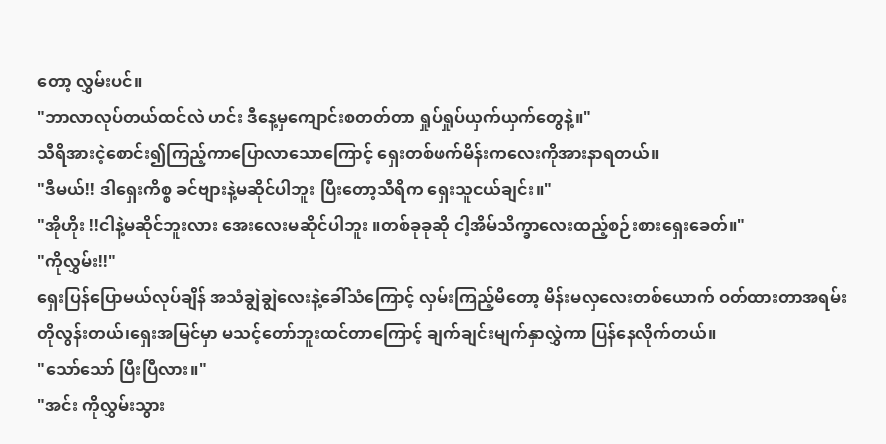တော့ လွှမ်းပင်။
"ဘာလာလုပ်တယ်ထင်လဲ ဟင်း ဒီနေ့မှကျောင်းစတတ်တာ ရှုပ်ရှုပ်ယှက်ယှက်တွေနဲ့။"
သီရိအားငဲ့စောင်း၍ကြည့်ကာပြောလာသောကြောင့် ရှေးတစ်ဖက်မိန်းကလေးကိုအားနာရတယ်။
"ဒီမယ်!! ဒါရှေးကိစ္စ ခင်ဗျားနဲ့မဆိုင်ပါဘူး ပြီးတော့သီရိက ရှေးသူငယ်ချင်း။"
"အိုဟိုး !!ငါနဲ့မဆိုင်ဘူးလား အေးလေးမဆိုင်ပါဘူး ။တစ်ခုခုဆို ငါ့အိမ်သိက္ခာလေးထည့်စဉ်းစားရှေးခေတ်။"
"ကိုလွှမ်း!!"
ရှေးပြန်ပြောမယ်လုပ်ချိန် အသံချွဲချွဲလေးနဲ့ခေါ်သံကြောင့် လှမ်းကြည့်မိတော့ မိန်းမလှလေးတစ်ယောက် ဝတ်ထားတာအရမ်းတိုလွန်းတယ်၊ရှေးအမြင်မှာ မသင့်တော်ဘူးထင်တာကြောင့် ချက်ချင်းမျက်နှာလွှဲကာ ပြန်နေလိုက်တယ်။
"သော်သော် ပြီးပြီလား။"
"အင်း ကိုလွှမ်းသွား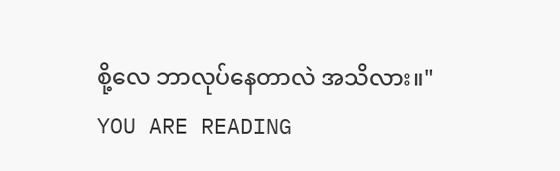စို့လေ ဘာလုပ်နေတာလဲ အသိလား။"
YOU ARE READING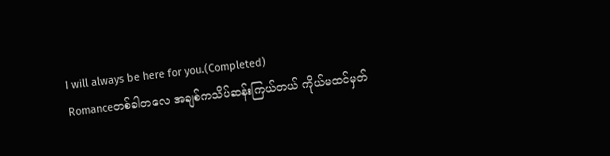I will always be here for you.(Completed)
Romanceတစ်ခါတလေ အချစ်ကသိပ်ဆန်းကြယ်တယ် ကိုယ်မထင်မှတ်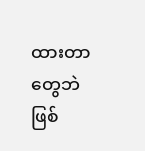ထားတာတွေဘဲဖြစ်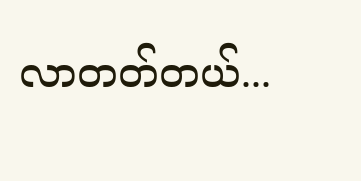လာတတ်တယ်...